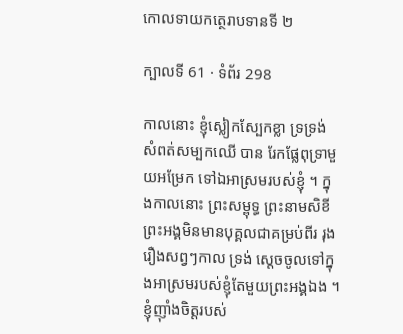កោលទាយកត្ថេរាបទានទី ២

ក្បាលទី 61 · ទំព័រ 298

កាលនោះ ខ្ញុំស្លៀកស្បែកខ្លា ទ្រទ្រង់សំពត់សម្បកឈើ បាន រែកផ្លែពុទ្រាមួយអម្រែក ទៅឯអាស្រមរបស់ខ្ញុំ ។ ក្នុងកាលនោះ ព្រះសម្ពុទ្ធ ព្រះនាមសិខី ព្រះអង្គមិនមានបុគ្គលជាគម្រប់ពីរ រុងរឿងសព្វៗកាល ទ្រង់ ស្តេចចូលទៅក្នុងអាស្រមរបស់ខ្ញុំតែមួយព្រះអង្គឯង ។ ខ្ញុំញ៉ាំងចិត្តរបស់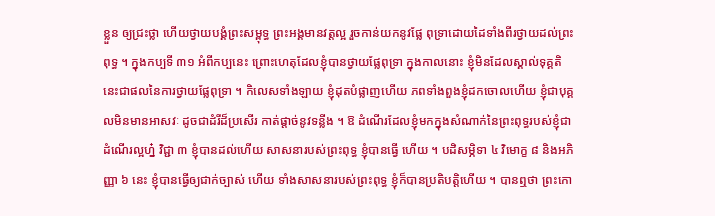ខ្លួន ឲ្យជ្រះថ្លា ហើយថ្វាយបង្គំព្រះសម្ពុទ្ធ ព្រះអង្គមានវត្តល្អ រួចកាន់យកនូវផ្លែ ពុទ្រាដោយដៃទាំងពីរថ្វាយដល់ព្រះពុទ្ធ ។ ក្នុងកប្បទី ៣១ អំពីកប្បនេះ ព្រោះហេតុដែលខ្ញុំបានថ្វាយផ្លែពុទ្រា ក្នុងកាលនោះ ខ្ញុំមិនដែលស្គាល់ទុគ្គតិ នេះជាផលនៃការថ្វាយផ្លែពុទ្រា ។ កិលេសទាំងឡាយ ខ្ញុំដុតបំផ្លាញហើយ ភពទាំងពួងខ្ញុំដកចោលហើយ ខ្ញុំជាបុគ្គលមិនមានអាសវៈ ដូចជាដំរីដ៏ប្រសើរ កាត់ផ្តាច់នូវទន្លីង ។ ឱ ដំណើរដែលខ្ញុំមកក្នុងសំណាក់នៃព្រះពុទ្ធរបស់ខ្ញុំជា ដំណើរល្អហ្ន៎ វិជ្ជា ៣ ខ្ញុំបានដល់ហើយ សាសនារបស់ព្រះពុទ្ធ ខ្ញុំបានធ្វើ ហើយ ។ បដិសម្ភិទា ៤ វិមោក្ខ ៨ និងអភិញ្ញា ៦ នេះ ខ្ញុំបានធ្វើឲ្យជាក់ច្បាស់ ហើយ ទាំងសាសនារបស់ព្រះពុទ្ធ ខ្ញុំក៏បានប្រតិបត្តិហើយ ។ បានឮថា ព្រះកោ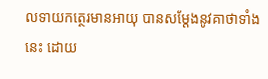លទាយកត្ថេរមានអាយុ បានសម្តែងនូវគាថាទាំងនេះ ដោយ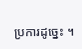ប្រការដូច្នេះ ។